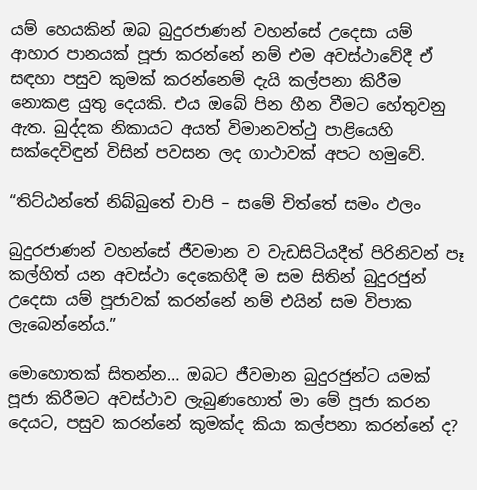යම් හෙයකින් ඔබ බුදුරජාණන් වහන්සේ උදෙසා යම් ආහාර පානයක් පූජා කරන්නේ නම් එම අවස්ථාවේදී ඒ සඳහා පසුව කුමක් කරන්නෙම් දැයි කල්පනා කිරීම නොකළ යුතු දෙයකි. එය ඔබේ පින හීන වීමට හේතුවනු ඇත. ඛුද්දක නිකායට අයත් විමානවත්ථු පාළියෙහි සක්දෙවිඳුන් විසින් පවසන ලද ගාථාවක් අපට හමුවේ.

“තිට්ඨන්තේ නිබ්බුතේ චාපි – සමේ චිත්තේ සමං ඵලං

බුදුරජාණන් වහන්සේ ජීවමාන ව වැඩසිටියදීත් පිරිනිවන් පෑ කල්හිත් යන අවස්ථා දෙකෙහිදී ම සම සිතින් බුදුරජුන් උදෙසා යම් පූජාවක් කරන්නේ නම් එයින් සම විපාක ලැබෙන්නේය.”

මොහොතක් සිතන්න… ඔබට ජීවමාන බුදුරජුන්ට යමක් පූජා කිරීමට අවස්ථාව ලැබුණහොත් මා මේ පූජා කරන දෙයට, පසුව කරන්නේ කුමක්ද කියා කල්පනා කරන්නේ ද?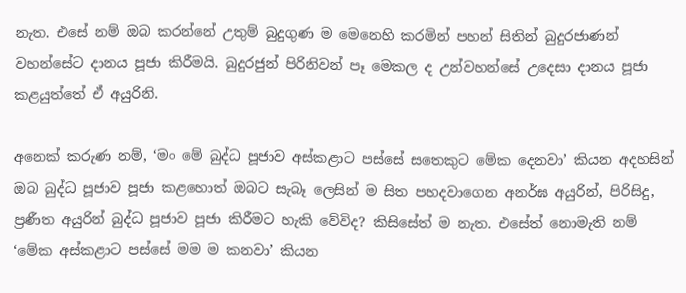නැත. එසේ නම් ඔබ කරන්නේ උතුම් බුදුගුණ ම මෙනෙහි කරමින් පහන් සිතින් බුදුරජාණන් වහන්සේට දානය පූජා කිරීමයි. බුදුරජුන් පිරිනිවන් පෑ මෙකල ද උන්වහන්සේ උදෙසා දානය පූජා කළයුත්තේ ඒ අයුරිනි.

අනෙක් කරුණ නම්, ‘මං මේ බුද්ධ පූජාව අස්කළාට පස්සේ සතෙකුට මේක දෙනවා’ කියන අදහසින් ඔබ බුද්ධ පූජාව පූජා කළහොත් ඔබට සැබෑ ලෙසින් ම සිත පහදවාගෙන අනර්ඝ අයුරින්, පිරිසිදු, ප්‍රණීත අයුරින් බුද්ධ පූජාව පූජා කිරීමට හැකි වේවිද? කිසිසේත් ම නැත. එසේත් නොමැති නම් ‘මේක අස්කළාට පස්සේ මම ම කනවා’ කියන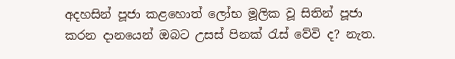අදහසින් පූජා කළහොත් ලෝභ මූලික වූ සිතින් පූජා කරන දානයෙන් ඔබට උසස් පිනක් රැස් වේවි ද? නැත.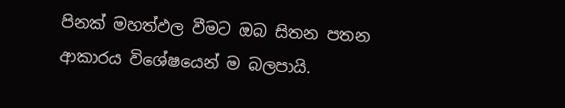පිනක් මහත්ඵල වීමට ඔබ සිතන පතන ආකාරය විශේෂයෙන් ම බලපායි.